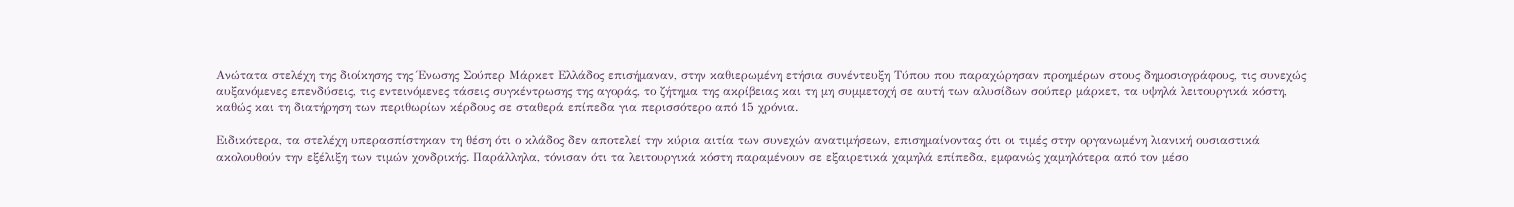Ανώτατα στελέχη της διοίκησης της Ένωσης Σούπερ Μάρκετ Ελλάδος επισήμαναν, στην καθιερωμένη ετήσια συνέντευξη Τύπου που παραχώρησαν προημέρων στους δημοσιογράφους, τις συνεχώς αυξανόμενες επενδύσεις, τις εντεινόμενες τάσεις συγκέντρωσης της αγοράς, το ζήτημα της ακρίβειας και τη μη συμμετοχή σε αυτή των αλυσίδων σούπερ μάρκετ, τα υψηλά λειτουργικά κόστη, καθώς και τη διατήρηση των περιθωρίων κέρδους σε σταθερά επίπεδα για περισσότερο από 15 χρόνια.

Ειδικότερα, τα στελέχη υπερασπίστηκαν τη θέση ότι ο κλάδος δεν αποτελεί την κύρια αιτία των συνεχών ανατιμήσεων, επισημαίνοντας ότι οι τιμές στην οργανωμένη λιανική ουσιαστικά ακολουθούν την εξέλιξη των τιμών χονδρικής. Παράλληλα, τόνισαν ότι τα λειτουργικά κόστη παραμένουν σε εξαιρετικά χαμηλά επίπεδα, εμφανώς χαμηλότερα από τον μέσο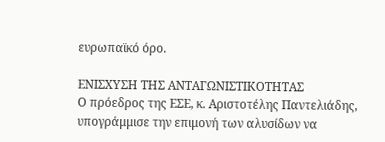ευρωπαϊκό όρο.

ΕΝΙΣΧΥΣΗ ΤΗΣ ΑΝΤΑΓΩΝΙΣΤΙΚΟΤΗΤΑΣ
Ο πρόεδρος της ΕΣΕ, κ. Αριστοτέλης Παντελιάδης, υπογράμμισε την επιμονή των αλυσίδων να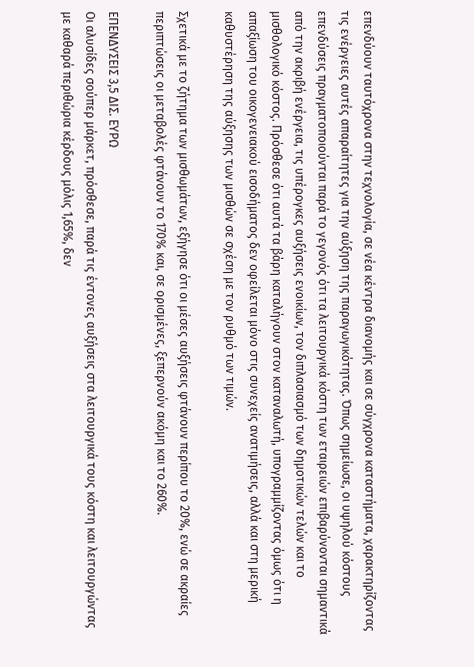επενδύουν ταυτόχρονα στην τεχνολογία, σε νέα κέντρα διανομής και σε σύγχρονα καταστήματα, χαρακτηρίζοντας τις ενέργειες αυτές απαραίτητες για την αύξηση της παραγωγικότητας. Όπως σημείωσε, οι υψηλού κόστους επενδύσεις πραγματοποιούνται παρά το γεγονός ότι τα λειτουργικά κόστη των εταιρειών επιβαρύνονται σημαντικά από την ακριβή ενέργεια, τις υπέρογκες αυξήσεις ενοικίων, τον διπλασιασμό των δημοτικών τελών και το μισθολογικό κόστος. Πρόσθεσε ότι αυτά τα βάρη καταλήγουν στον καταναλωτή, υπογραμμίζοντας όμως ότι η απαξίωση του οικογενειακού εισοδήματος δεν οφείλεται μόνο στις συνεχείς ανατιμήσεις, αλλά και στη μερική καθυστέρηση της αύξησης των μισθών σε σχέση με τον ρυθμό των τιμών.

Σχετικά με το ζήτημα των μισθωμάτων, εξήγησε ότι οι μέσες αυξήσεις φτάνουν περίπου το 20%, ενώ σε ακραίες περιπτώσεις οι μεταβολές φτάνουν το 170% και, σε ορισμένες, ξεπερνούν ακόμη και το 260%.

ΕΠΕΝΔΥΣΕΙΣ 3,5 ΔΙΣ. ΕΥΡΩ
Οι αλυσίδες σούπερ μάρκετ, πρόσθεσε, παρά τις έντονες αυξήσεις στα λειτουργικά τους κόστη και λειτουργώντας με καθαρά περιθώρια κέρδους μόλις 1,65%, δεν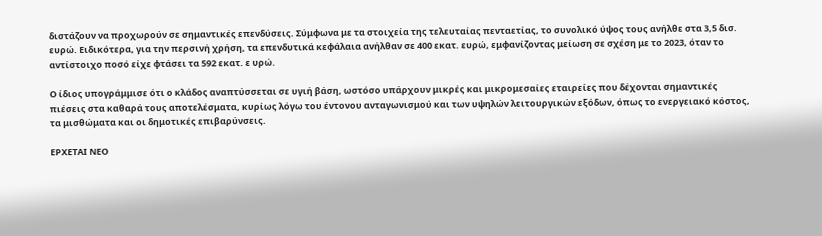διστάζουν να προχωρούν σε σημαντικές επενδύσεις. Σύμφωνα με τα στοιχεία της τελευταίας πενταετίας, το συνολικό ύψος τους ανήλθε στα 3,5 δισ. ευρώ. Ειδικότερα, για την περσινή χρήση, τα επενδυτικά κεφάλαια ανήλθαν σε 400 εκατ. ευρώ, εμφανίζοντας μείωση σε σχέση με το 2023, όταν το αντίστοιχο ποσό είχε φτάσει τα 592 εκατ. ε υρώ.

Ο ίδιος υπογράμμισε ότι ο κλάδος αναπτύσσεται σε υγιή βάση, ωστόσο υπάρχουν μικρές και μικρομεσαίες εταιρείες που δέχονται σημαντικές πιέσεις στα καθαρά τους αποτελέσματα, κυρίως λόγω του έντονου ανταγωνισμού και των υψηλών λειτουργικών εξόδων, όπως το ενεργειακό κόστος, τα μισθώματα και οι δημοτικές επιβαρύνσεις.

ΕΡΧΕΤΑΙ ΝΕΟ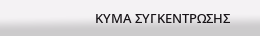ΚΥΜΑ ΣΥΓΚΕΝΤΡΩΣΗΣ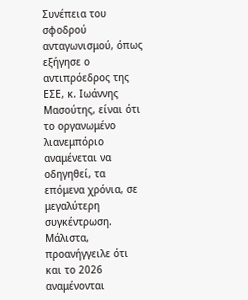Συνέπεια του σφοδρού ανταγωνισμού, όπως εξήγησε ο αντιπρόεδρος της ΕΣΕ, κ. Ιωάννης Μασούτης, είναι ότι το οργανωμένο λιανεμπόριο αναμένεται να οδηγηθεί, τα επόμενα χρόνια, σε μεγαλύτερη συγκέντρωση. Μάλιστα, προανήγγειλε ότι και το 2026 αναμένονται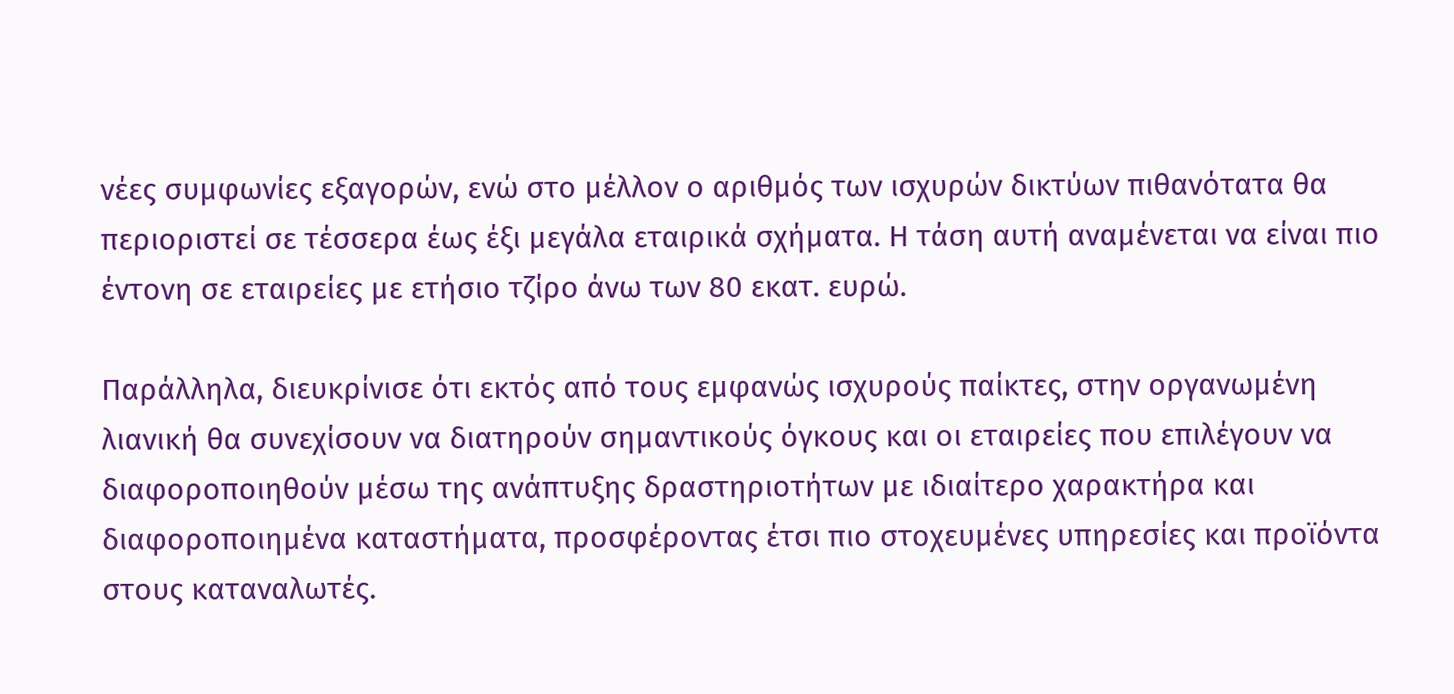νέες συμφωνίες εξαγορών, ενώ στο μέλλον ο αριθμός των ισχυρών δικτύων πιθανότατα θα περιοριστεί σε τέσσερα έως έξι μεγάλα εταιρικά σχήματα. Η τάση αυτή αναμένεται να είναι πιο έντονη σε εταιρείες με ετήσιο τζίρο άνω των 80 εκατ. ευρώ.

Παράλληλα, διευκρίνισε ότι εκτός από τους εμφανώς ισχυρούς παίκτες, στην οργανωμένη λιανική θα συνεχίσουν να διατηρούν σημαντικούς όγκους και οι εταιρείες που επιλέγουν να διαφοροποιηθούν μέσω της ανάπτυξης δραστηριοτήτων με ιδιαίτερο χαρακτήρα και διαφοροποιημένα καταστήματα, προσφέροντας έτσι πιο στοχευμένες υπηρεσίες και προϊόντα στους καταναλωτές.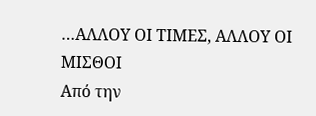…ΑΛΛΟΥ ΟΙ ΤΙΜΕΣ, ΑΛΛΟΥ ΟΙ ΜΙΣΘΟΙ
Από την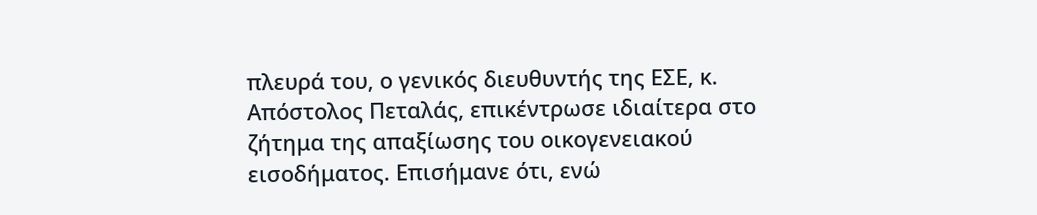πλευρά του, ο γενικός διευθυντής της ΕΣΕ, κ. Απόστολος Πεταλάς, επικέντρωσε ιδιαίτερα στο ζήτημα της απαξίωσης του οικογενειακού εισοδήματος. Επισήμανε ότι, ενώ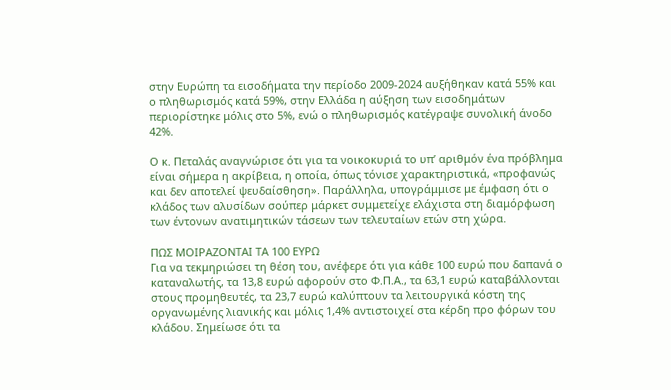στην Ευρώπη τα εισοδήματα την περίοδο 2009-2024 αυξήθηκαν κατά 55% και ο πληθωρισμός κατά 59%, στην Ελλάδα η αύξηση των εισοδημάτων περιορίστηκε μόλις στο 5%, ενώ ο πληθωρισμός κατέγραψε συνολική άνοδο 42%.

Ο κ. Πεταλάς αναγνώρισε ότι για τα νοικοκυριά το υπ’ αριθμόν ένα πρόβλημα είναι σήμερα η ακρίβεια, η οποία, όπως τόνισε χαρακτηριστικά, «προφανώς και δεν αποτελεί ψευδαίσθηση». Παράλληλα, υπογράμμισε με έμφαση ότι ο κλάδος των αλυσίδων σούπερ μάρκετ συμμετείχε ελάχιστα στη διαμόρφωση των έντονων ανατιμητικών τάσεων των τελευταίων ετών στη χώρα.

ΠΩΣ ΜΟΙΡΑΖΟΝΤΑΙ ΤΑ 100 ΕΥΡΩ
Για να τεκμηριώσει τη θέση του, ανέφερε ότι για κάθε 100 ευρώ που δαπανά ο καταναλωτής, τα 13,8 ευρώ αφορούν στο Φ.Π.Α., τα 63,1 ευρώ καταβάλλονται στους προμηθευτές, τα 23,7 ευρώ καλύπτουν τα λειτουργικά κόστη της οργανωμένης λιανικής και μόλις 1,4% αντιστοιχεί στα κέρδη προ φόρων του κλάδου. Σημείωσε ότι τα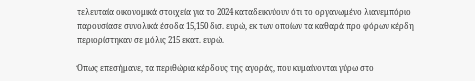τελευταία οικονομικά στοιχεία για το 2024 καταδεικνύουν ότι το οργανωμένο λιανεμπόριο παρουσίασε συνολικά έσοδα 15,150 δισ. ευρώ, εκ των οποίων τα καθαρά προ φόρων κέρδη περιορίστηκαν σε μόλις 215 εκατ. ευρώ.

Όπως επεσήμανε, τα περιθώρια κέρδους της αγοράς, που κυμαίνονται γύρω στο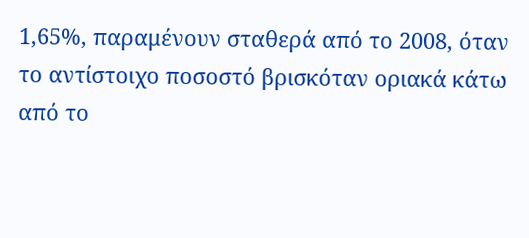1,65%, παραμένουν σταθερά από το 2008, όταν το αντίστοιχο ποσοστό βρισκόταν οριακά κάτω από το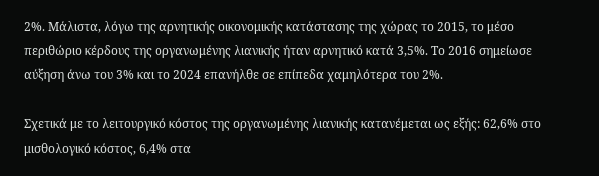2%. Μάλιστα, λόγω της αρνητικής οικονομικής κατάστασης της χώρας το 2015, το μέσο περιθώριο κέρδους της οργανωμένης λιανικής ήταν αρνητικό κατά 3,5%. Το 2016 σημείωσε αύξηση άνω του 3% και το 2024 επανήλθε σε επίπεδα χαμηλότερα του 2%.

Σχετικά με το λειτουργικό κόστος της οργανωμένης λιανικής κατανέμεται ως εξής: 62,6% στο μισθολογικό κόστος, 6,4% στα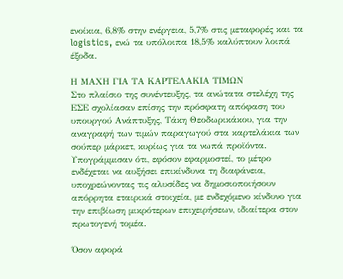ενοίκια, 6,8% στην ενέργεια, 5,7% στις μεταφορές και τα logistics, ενώ τα υπόλοιπα 18,5% καλύπτουν λοιπά έξοδα.

Η ΜΑΧΗ ΓΙΑ ΤΑ ΚΑΡΤΕΛΑΚΙΑ ΤΙΜΩΝ
Στο πλαίσιο της συνέντευξης, τα ανώτατα στελέχη της ΕΣΕ σχολίασαν επίσης την πρόσφατη απόφαση του υπουργού Ανάπτυξης, Τάκη Θεοδωρικάκου, για την αναγραφή των τιμών παραγωγού στα καρτελάκια των σούπερ μάρκετ, κυρίως για τα νωπά προϊόντα. Υπογράμμισαν ότι, εφόσον εφαρμοστεί, το μέτρο ενδέχεται να αυξήσει επικίνδυνα τη διαφάνεια, υποχρεώνοντας τις αλυσίδες να δημοσιοποιήσουν απόρρητα εταιρικά στοιχεία, με ενδεχόμενο κίνδυνο για την επιβίωση μικρότερων επιχειρήσεων, ιδιαίτερα στον πρωτογενή τομέα.

Όσον αφορά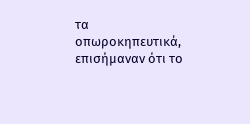τα οπωροκηπευτικά, επισήμαναν ότι το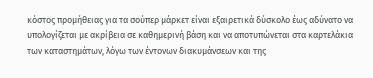κόστος προμήθειας για τα σούπερ μάρκετ είναι εξαιρετικά δύσκολο έως αδύνατο να υπολογίζεται με ακρίβεια σε καθημερινή βάση και να αποτυπώνεται στα καρτελάκια των καταστημάτων, λόγω των έντονων διακυμάνσεων και της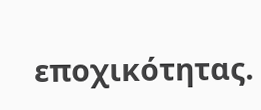εποχικότητας.